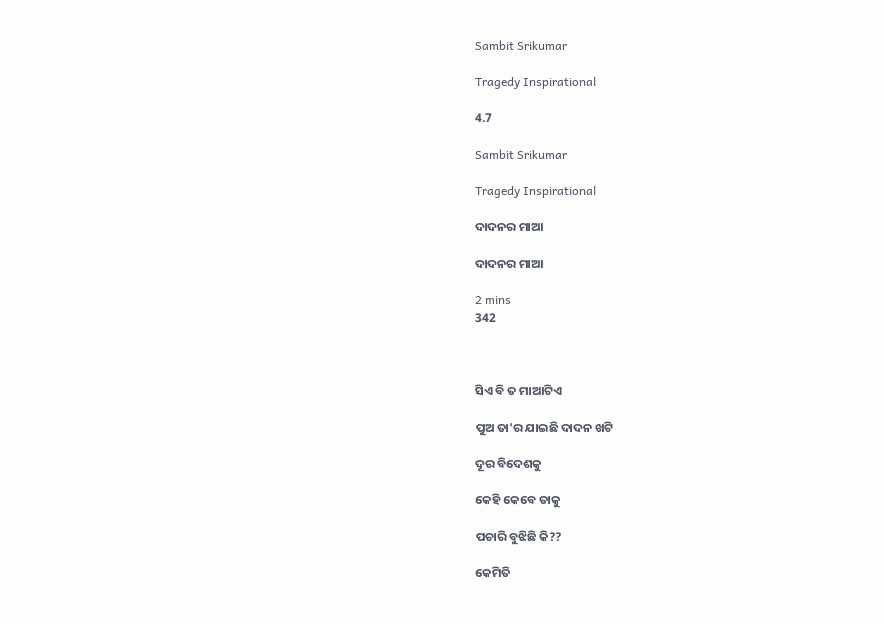Sambit Srikumar

Tragedy Inspirational

4.7

Sambit Srikumar

Tragedy Inspirational

ଦାଦନର ମାଆ

ଦାଦନର ମାଆ

2 mins
342



ସିଏ ବି ତ ମାଆଟିଏ

ପୁଅ ତା'ର ଯାଇଛି ଦାଦନ ଖଟି

ଦୂର ବିଦେଶକୁ

କେହି କେବେ ତାକୁ

ପଚାରି ବୁଝିଛି କି??

କେମିତି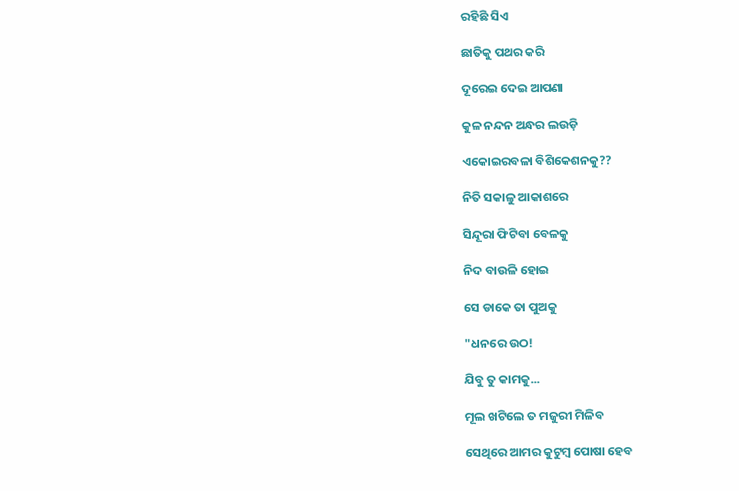ରହିଛି ସିଏ

ଛାତିକୁ ପଥର କରି

ଦୂରେଇ ଦେଇ ଆପଣା

କୁଳ ନନ୍ଦନ ଅନ୍ଧର ଲଉଡ଼ି

ଏକୋଇରବଳା ବିଶିକେଶନକୁ??

ନିତି ସକାଳୁ ଆକାଶରେ

ସିନ୍ଦୂରା ଫିଟିବା ବେଳକୁ

ନିଦ ବାଉଳି ହୋଇ

ସେ ଡାକେ ତା ପୁଅକୁ

"ଧନରେ ଉଠ!

ଯିବୁ ତୁ କାମକୁ...

ମୂଲ ଖଟିଲେ ତ ମଜୁରୀ ମିଳିବ

ସେଥିରେ ଆମର କୁଟୁମ୍ବ ପୋଷା ହେବ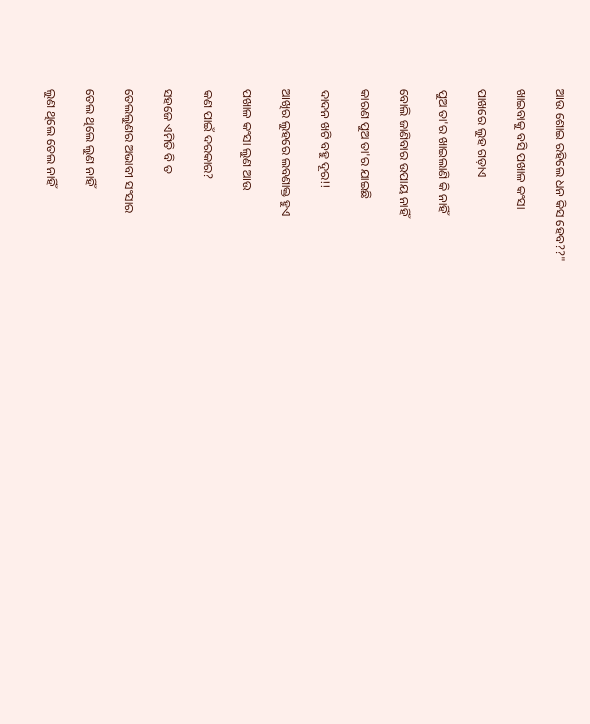ଆଉ ଶୋଇ ରହିଲେ ଧନ କିସ ହେବ??"

ଖାଇବାକୁ ବସି ପଖାଳ କଂସା

ପାଖରେ ଲୁହ ଗଡ଼ାଏ

ପୁଅ ତା'ର ଖାଇଲାଣି କି ନାହିଁ

ବୋଲି ଜାଣିବାର ଉପାୟ ନାହିଁ

କାରଣ ପୁଅ ତା'ର ଯାଇଛି

ଦାଦନ ଖଟି ବହୁ ଦୂର!!

ଆଖିର ଲୁହରେ ଲବଣାକ୍ତ ହୁଏ

ପଖାଳ କଂସା ଲୁଣ ଆଉ

କଣ ପାଇଁ ଦରକାର?

ସହଜେ ଏମିତି ବି ତ

ତେଲଲୁଣର ଅଭାବୀ ସଂସାର

ତେଲ ଥିଲେ ଲୁଣ ନାହିଁ

ଲୁଣ ଥିଲେ ତେଲ ନାହିଁ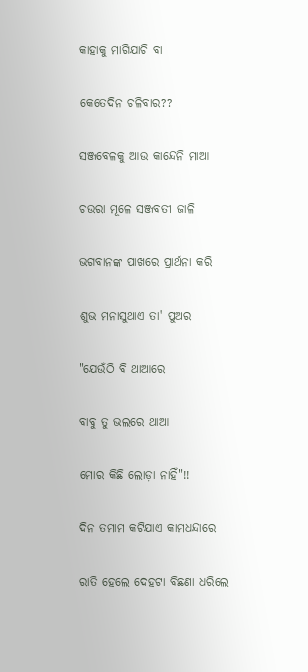କାହାକୁ ମାଗିଯାଚି ବା

କେତେଦିନ ଚଳିବାର??

ସଞ୍ଜବେଳକୁ ଆଉ କାନ୍ଦେନି ମାଆ

ଚଉରା ମୂଳେ ସଞ୍ଜବତୀ ଜାଳି

ଭଗବାନଙ୍କ ପାଖରେ ପ୍ରାର୍ଥନା କରି

ଶୁଭ ମନାସୁଥାଏ ତା' ପୁଅର

"ଯେଉଁଠି ବି ଥାଆରେ

ବାବୁ ତୁ ଭଲରେ ଥାଆ

ମୋର କିଛି ଲୋଡ଼ା ନାହିଁ"!!

ଦିନ ତମାମ କଟିଯାଏ କାମଧନ୍ଦାରେ

ରାତି ହେଲେ ଦେହଟା ବିଛଣା ଧରିଲେ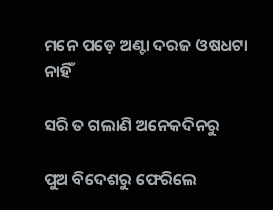ମନେ ପଡ଼େ ଅଣ୍ଟା ଦରଜ ଓଷଧଟା ନାହିଁ

ସରି ତ ଗଲାଣି ଅନେକଦିନରୁ

ପୁଅ ବିଦେଶରୁ ଫେରିଲେ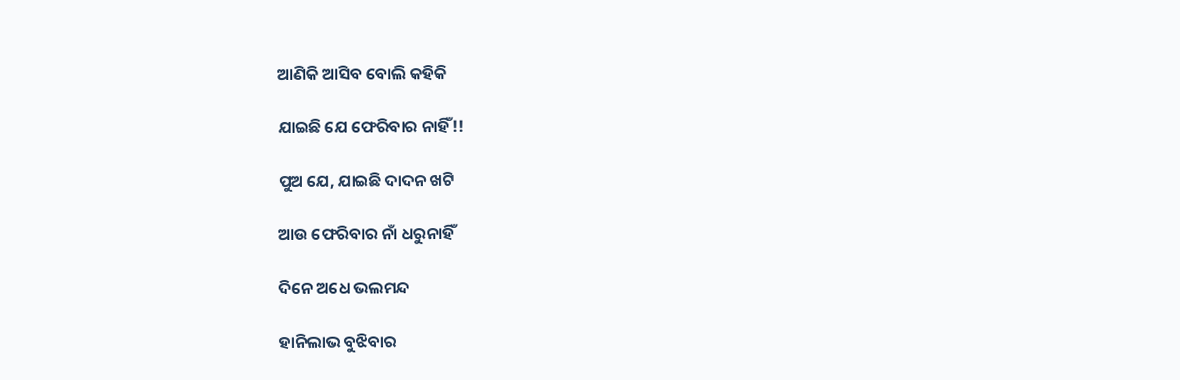ଆଣିକି ଆସିବ ବୋଲି କହିକି

ଯାଇଛି ଯେ ଫେରିବାର ନାହିଁ!!

ପୁଅ ଯେ, ଯାଇଛି ଦାଦନ ଖଟି

ଆଉ ଫେରିବାର ନାଁ ଧରୁନାହିଁ

ଦିନେ ଅଧେ ଭଲମନ୍ଦ

ହାନିଲାଭ ବୁଝିବାର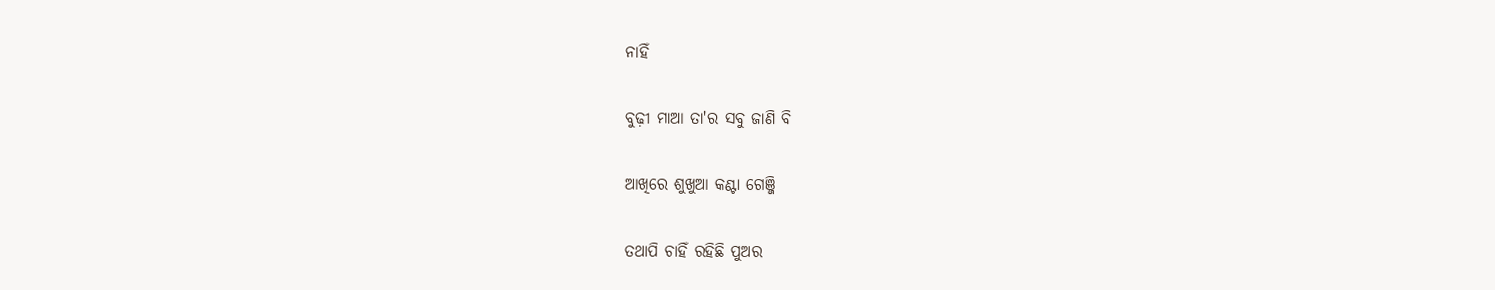ନାହିଁ

ବୁଢ଼ୀ ମାଆ ତା'ର ସବୁ ଜାଣି ବି

ଆଖିରେ ଶୁଖୁଆ କଣ୍ଟା ଗେଞ୍ଜି

ତଥାପି ଚାହିଁ ରହିଛି ପୁଅର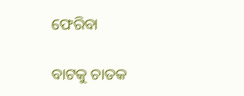ଫେରିବା

ବାଟକୁ ଚାତକ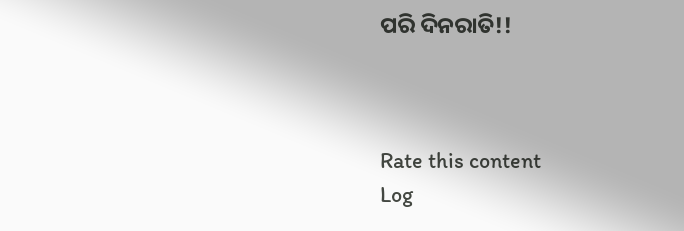ପରି ଦିନରାତି!!



Rate this content
Log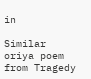in

Similar oriya poem from Tragedy